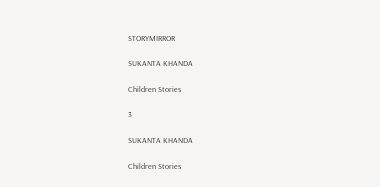STORYMIRROR

SUKANTA KHANDA

Children Stories

3

SUKANTA KHANDA

Children Stories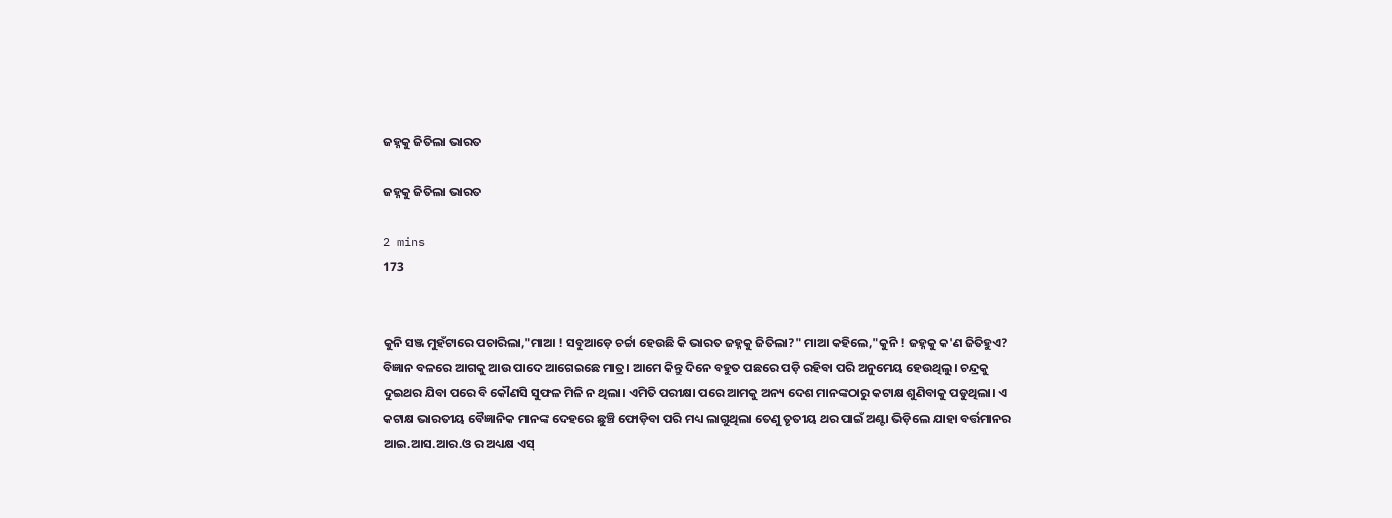ଜହ୍ନକୁ ଜିତିଲା ଭାରତ

ଜହ୍ନକୁ ଜିତିଲା ଭାରତ

2 mins
173


କୁନି ସଞ୍ଜ ମୁହଁଟାରେ ପଚାରିଲା,"ମାଆ ! ସବୁଆଡ଼େ ଚର୍ଚ୍ଚା ହେଉଛି କି ଭାରତ ଜହ୍ନକୁ ଜିତିଲା?" ମାଆ କହିଲେ,"କୁନି ! ଜହ୍ନକୁ କ'ଣ ଜିତିହୁଏ? ବିଜ୍ଞାନ ବଳରେ ଆଗକୁ ଆଉ ପାଦେ ଆଗେଇଛେ ମାତ୍ର। ଆମେ କିନ୍ତୁ ଦିନେ ବହୁତ ପଛରେ ପଡ଼ି ରହିବା ପରି ଅନୁମେୟ ହେଉଥିଲୁ। ଚନ୍ଦ୍ରକୁ ଦୁଇଥର ଯିବା ପରେ ବି କୌଣସି ସୁଫଳ ମିଳି ନ ଥିଲା। ଏମିତି ପରୀକ୍ଷା ପରେ ଆମକୁ ଅନ୍ୟ ଦେଶ ମାନଙ୍କଠାରୁ କଟାକ୍ଷ ଶୁଣିବାକୁ ପଡୁଥିଲା। ଏ କଟାକ୍ଷ ଭାରତୀୟ ବୈଜ୍ଞାନିକ ମାନଙ୍କ ଦେହରେ ଛୁଞ୍ଚି ଫୋଡ଼ିବା ପରି ମଧ୍ୟ ଲାଗୁଥିଲା ତେଣୁ ତୃତୀୟ ଥର ପାଇଁ ଅଣ୍ଟା ଭିଡ଼ିଲେ ଯାହା ବର୍ତ୍ତମାନର ଆଇ.ଆସ.ଆର.ଓ ର ଅଧ୍ୟକ୍ଷ ଏସ୍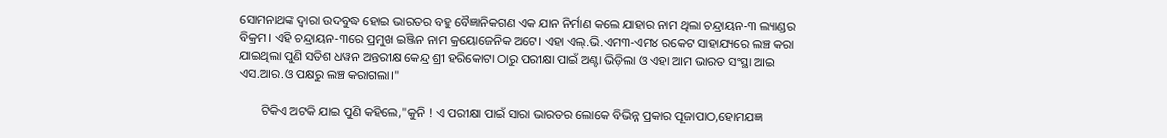ସୋମନାଥଙ୍କ ଦ୍ଵାରା ଉଦବୁଦ୍ଧ ହୋଇ ଭାରତର ବହୁ ବୈଜ୍ଞାନିକଗଣ ଏକ ଯାନ ନିର୍ମାଣ କଲେ ଯାହାର ନାମ ଥିଲା ଚନ୍ଦ୍ରାୟନ-୩ ଲ୍ୟାଣ୍ଡର ବିକ୍ରମ। ଏହି ଚନ୍ଦ୍ରାୟନ-୩ରେ ପ୍ରମୁଖ ଇଞ୍ଜିନ ନାମ କ୍ରୟୋଜେନିକ ଅଟେ। ଏହା ଏଲ୍.ଭି.ଏମ୩-ଏମ୪ ରକେଟ ସାହାଯ୍ୟରେ ଲଞ୍ଚ କରା ଯାଇଥିଲା ପୁଣି ସତିଶ ଧୱନ ଅନ୍ତରୀକ୍ଷ କେନ୍ଦ୍ର ଶ୍ରୀ ହରିକୋଟା ଠାରୁ ପରୀକ୍ଷା ପାଇଁ ଅଣ୍ଟା ଭିଡ଼ିଲା ଓ ଏହା ଆମ ଭାରତ ସଂସ୍ଥା ଆଇ ଏସ.ଆର.ଓ ପକ୍ଷରୁ ଲଞ୍ଚ କରାଗଲା।"

       ଟିକିଏ ଅଟକି ଯାଇ ପୁଣି କହିଲେ,"କୁନି ! ଏ ପରୀକ୍ଷା ପାଇଁ ସାରା ଭାରତର ଲୋକେ ବିଭିନ୍ନ ପ୍ରକାର ପୂଜାପାଠ,ହୋମଯଜ୍ଞ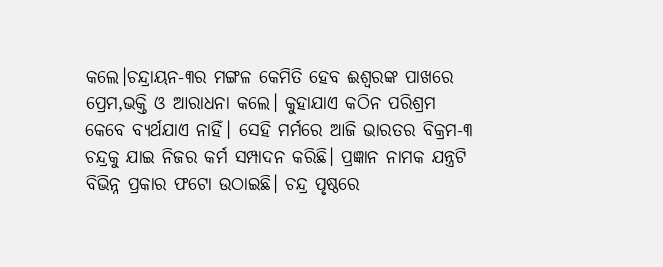କଲେ।ଚନ୍ଦ୍ରାୟନ-୩ର ମଙ୍ଗଳ କେମିତି ହେବ ଈଶ୍ବରଙ୍କ ପାଖରେ ପ୍ରେମ,ଭକ୍ତି ଓ ଆରାଧନା କଲେ। କୁହାଯାଏ କଠିନ ପରିଶ୍ରମ କେବେ ବ୍ୟର୍ଥଯାଏ ନାହିଁ। ସେହି ମର୍ମରେ ଆଜି ଭାରତର ବିକ୍ରମ-୩ ଚନ୍ଦ୍ରକୁ ଯାଇ ନିଜର କର୍ମ ସମ୍ପାଦନ କରିଛି। ପ୍ରଜ୍ଞାନ ନାମକ ଯନ୍ତ୍ରଟି ବିଭିନ୍ନ ପ୍ରକାର ଫଟୋ ଉଠାଇଛି। ଚନ୍ଦ୍ର ପୃଷ୍ଠରେ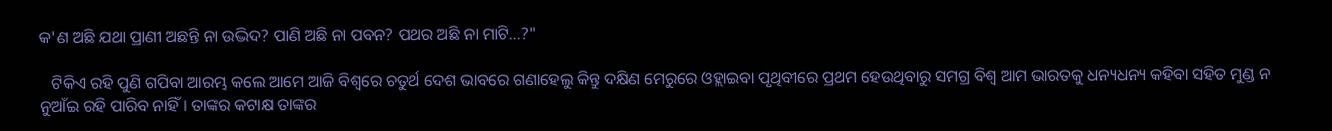କ'ଣ ଅଛି ଯଥା ପ୍ରାଣୀ ଅଛନ୍ତି ନା ଉଦ୍ଭିଦ? ପାଣି ଅଛି ନା ପବନ? ପଥର ଅଛି ନା ମାଟି...?"

   ଟିକିଏ ରହି ପୁଣି ଗପିବା ଆରମ୍ଭ କଲେ ଆମେ ଆଜି ବିଶ୍ୱରେ ଚତୁର୍ଥ ଦେଶ ଭାବରେ ଗଣାହେଲୁ କିନ୍ତୁ ଦକ୍ଷିଣ ମେରୁରେ ଓହ୍ଲାଇବା ପୃଥିବୀରେ ପ୍ରଥମ ହେଉଥିବାରୁ ସମଗ୍ର ବିଶ୍ବ ଆମ ଭାରତକୁ ଧନ୍ୟଧନ୍ୟ କହିବା ସହିତ ମୁଣ୍ଡ ନ ନୁଆଁଇ ରହି ପାରିବ ନାହିଁ। ତାଙ୍କର କଟାକ୍ଷ ତାଙ୍କର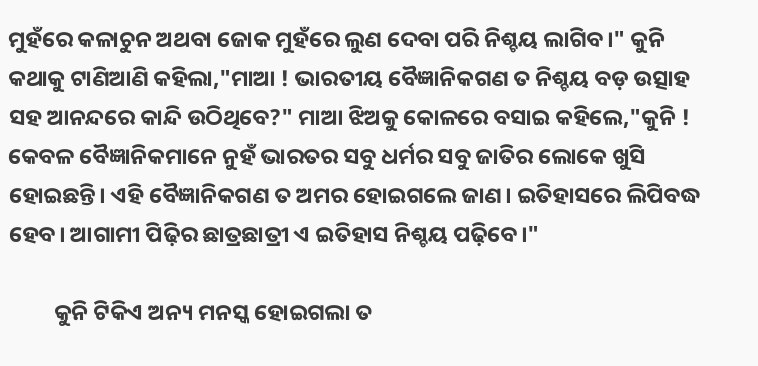ମୁହଁରେ କଳାଚୁନ ଅଥବା ଜୋକ ମୁହଁରେ ଲୁଣ ଦେବା ପରି ନିଶ୍ଚୟ ଲାଗିବ।" କୁନି କଥାକୁ ଟାଣିଆଣି କହିଲା,"ମାଆ ! ଭାରତୀୟ ବୈଜ୍ଞାନିକଗଣ ତ ନିଶ୍ଚୟ ବଡ଼ ଉତ୍ସାହ ସହ ଆନନ୍ଦରେ କାନ୍ଦି ଉଠିଥିବେ?" ମାଆ ଝିଅକୁ କୋଳରେ ବସାଇ କହିଲେ,"କୁନି ! କେବଳ ବୈଜ୍ଞାନିକମାନେ ନୁହଁ ଭାରତର ସବୁ ଧର୍ମର ସବୁ ଜାତିର ଲୋକେ ଖୁସି ହୋଇଛନ୍ତି। ଏହି ବୈଜ୍ଞାନିକଗଣ ତ ଅମର ହୋଇଗଲେ ଜାଣ। ଇତିହାସରେ ଲିପିବଦ୍ଧ ହେବ। ଆଗାମୀ ପିଢ଼ିର ଛାତ୍ରଛାତ୍ରୀ ଏ ଇତିହାସ ନିଶ୍ଚୟ ପଢ଼ିବେ।"

         କୁନି ଟିକିଏ ଅନ୍ୟ ମନସ୍କ ହୋଇଗଲା ତ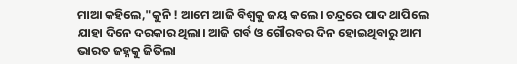ମାଆ କହିଲେ,"କୁନି ! ଆମେ ଆଜି ବିଶ୍ୱକୁ ଜୟ କଲେ। ଚନ୍ଦ୍ରରେ ପାଦ ଥାପିଲେ ଯାହା ଦିନେ ଦରକାର ଥିଲା। ଆଜି ଗର୍ବ ଓ ଗୌରବର ଦିନ ହୋଇଥିବାରୁ ଆମ ଭାରତ ଜହ୍ନକୁ ଜିତିଲା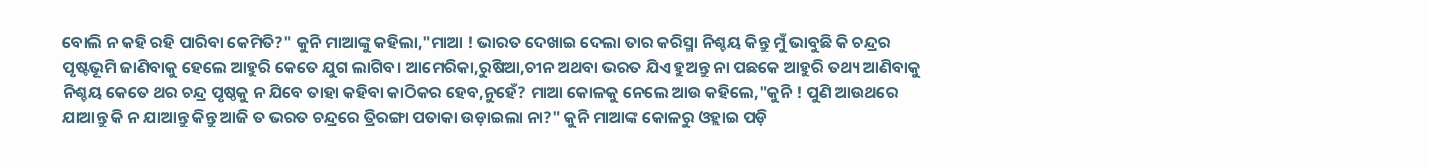ବୋଲି ନ କହି ରହି ପାରିବା କେମିତି?" କୁନି ମାଆଙ୍କୁ କହିଲା,"ମାଆ ! ଭାରତ ଦେଖାଇ ଦେଲା ତାର କରିସ୍ମା ନିଶ୍ଚୟ କିନ୍ତୁ ମୁଁ ଭାବୁଛି କି ଚନ୍ଦ୍ରର ପୃଷ୍ଟଭୂମି ଜାଣିବାକୁ ହେଲେ ଆହୁରି କେତେ ଯୁଗ ଲାଗିବ। ଆମେରିକା,ରୁଷିଆ,ଚୀନ ଅଥବା ଭରତ ଯିଏ ହୁଅନ୍ତୁ ନା ପଛକେ ଆହୁରି ତଥ୍ୟ ଆଣିବାକୁ ନିଶ୍ଚୟ କେତେ ଥର ଚନ୍ଦ୍ର ପୃଷ୍ଠକୁ ନ ଯିବେ ତାହା କହିବା କାଠିକର ହେବ,ନୁହେଁ? ମାଆ କୋଳକୁ ନେଲେ ଆଉ କହିଲେ,"କୁନି ! ପୁଣି ଆଉଥରେ ଯାଆନ୍ତୁ କି ନ ଯାଆନ୍ତୁ କିନ୍ତୁ ଆଜି ତ ଭରତ ଚନ୍ଦ୍ରରେ ତ୍ରିରଙ୍ଗା ପତାକା ଉଡ଼ାଇଲା ନା?" କୁନି ମାଆଙ୍କ କୋଳରୁ ଓହ୍ଲାଇ ପଡ଼ି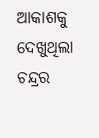ଆକାଶକୁ ଦେଖୁଥିଲା ଚନ୍ଦ୍ରର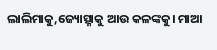ଲାଲିମାକୁ,ଜ୍ୟୋତ୍ସ୍ନାକୁ ଆଉ କଳଙ୍କକୁ। ମାଆ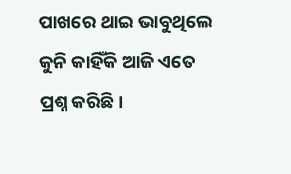ପାଖରେ ଥାଇ ଭାବୁଥିଲେ କୁନି କାହିଁକି ଆଜି ଏତେ ପ୍ରଶ୍ନ କରିଛି।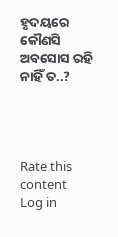ହୃଦୟରେ କୌଣସି ଅବସୋସ ରହି ନାହିଁ ତ..?




Rate this content
Log in